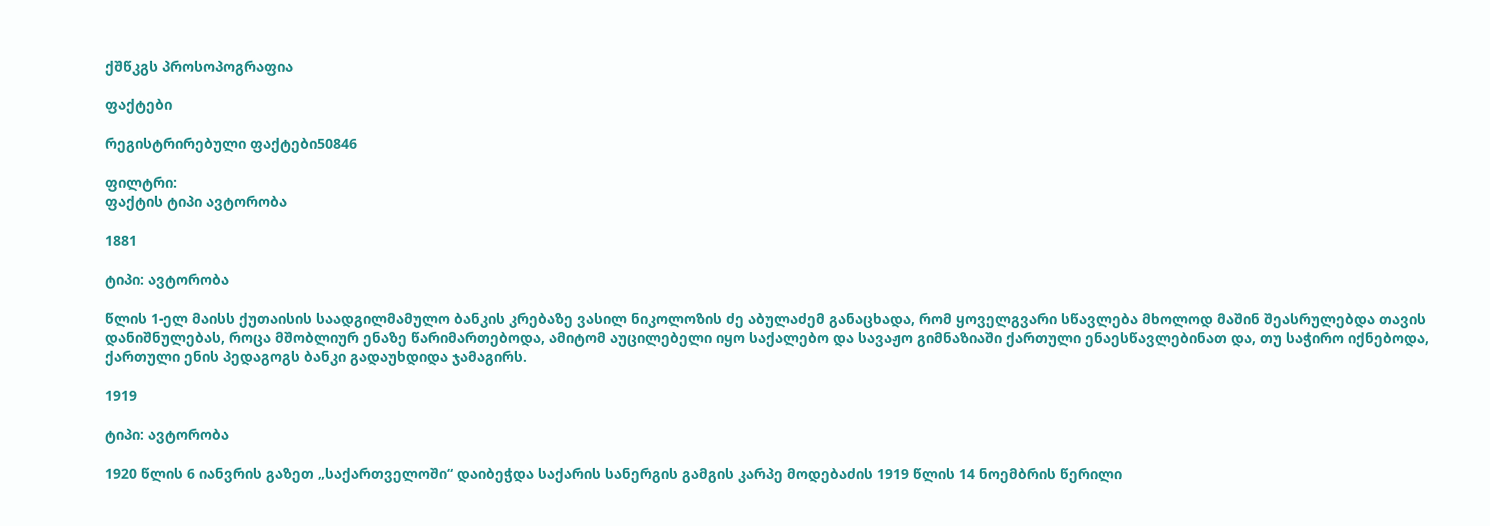ქშწკგს პროსოპოგრაფია

ფაქტები

რეგისტრირებული ფაქტები50846

ფილტრი:
ფაქტის ტიპი ავტორობა

1881

ტიპი: ავტორობა

წლის 1-ელ მაისს ქუთაისის საადგილმამულო ბანკის კრებაზე ვასილ ნიკოლოზის ძე აბულაძემ განაცხადა, რომ ყოველგვარი სწავლება მხოლოდ მაშინ შეასრულებდა თავის დანიშნულებას, როცა მშობლიურ ენაზე წარიმართებოდა, ამიტომ აუცილებელი იყო საქალებო და სავაჟო გიმნაზიაში ქართული ენაესწავლებინათ და, თუ საჭირო იქნებოდა, ქართული ენის პედაგოგს ბანკი გადაუხდიდა ჯამაგირს.

1919

ტიპი: ავტორობა

1920 წლის 6 იანვრის გაზეთ „საქართველოში“ დაიბეჭდა საქარის სანერგის გამგის კარპე მოდებაძის 1919 წლის 14 ნოემბრის წერილი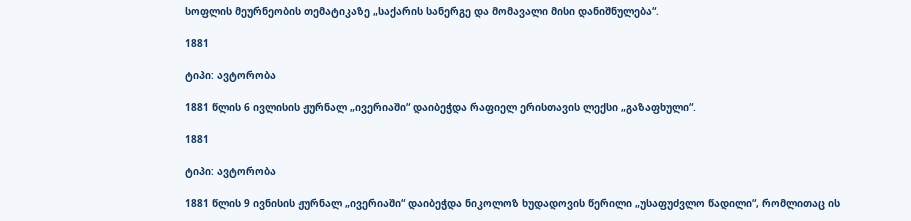სოფლის მეურნეობის თემატიკაზე „საქარის სანერგე და მომავალი მისი დანიშნულება“.

1881

ტიპი: ავტორობა

1881 წლის 6 ივლისის ჟურნალ „ივერიაში“ დაიბეჭდა რაფიელ ერისთავის ლექსი „გაზაფხული“.

1881

ტიპი: ავტორობა

1881 წლის 9 ივნისის ჟურნალ „ივერიაში“ დაიბეჭდა ნიკოლოზ ხუდადოვის წერილი „უსაფუძვლო წადილი“, რომლითაც ის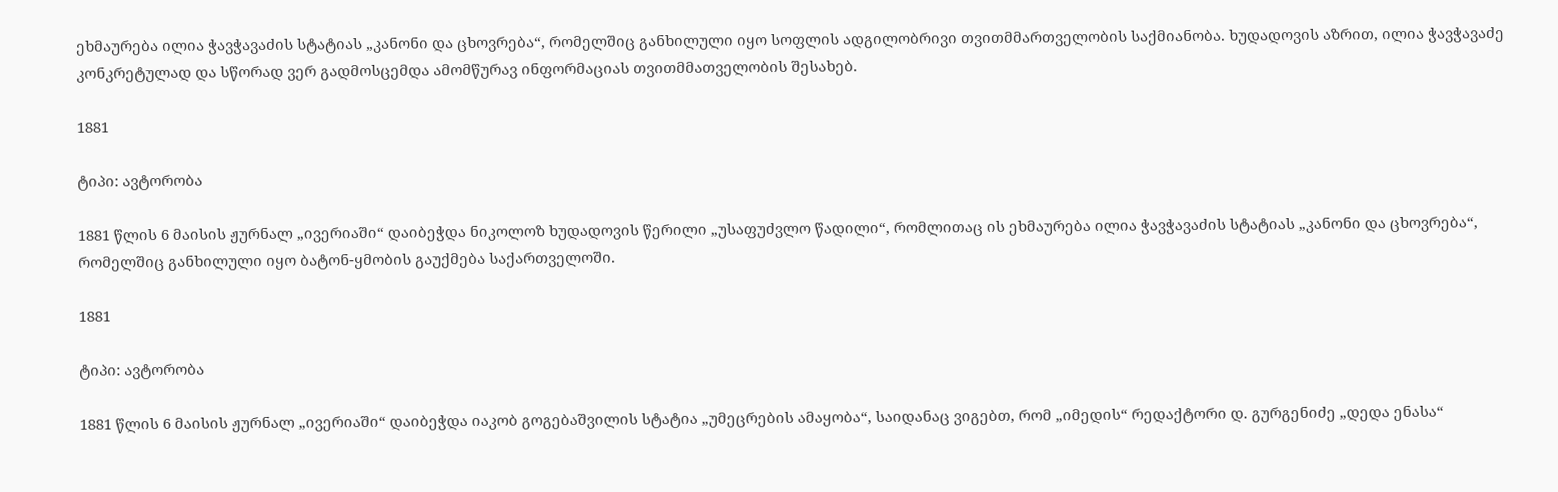ეხმაურება ილია ჭავჭავაძის სტატიას „კანონი და ცხოვრება“, რომელშიც განხილული იყო სოფლის ადგილობრივი თვითმმართველობის საქმიანობა. ხუდადოვის აზრით, ილია ჭავჭავაძე კონკრეტულად და სწორად ვერ გადმოსცემდა ამომწურავ ინფორმაციას თვითმმათველობის შესახებ.

1881

ტიპი: ავტორობა

1881 წლის 6 მაისის ჟურნალ „ივერიაში“ დაიბეჭდა ნიკოლოზ ხუდადოვის წერილი „უსაფუძვლო წადილი“, რომლითაც ის ეხმაურება ილია ჭავჭავაძის სტატიას „კანონი და ცხოვრება“, რომელშიც განხილული იყო ბატონ-ყმობის გაუქმება საქართველოში.

1881

ტიპი: ავტორობა

1881 წლის 6 მაისის ჟურნალ „ივერიაში“ დაიბეჭდა იაკობ გოგებაშვილის სტატია „უმეცრების ამაყობა“, საიდანაც ვიგებთ, რომ „იმედის“ რედაქტორი დ. გურგენიძე „დედა ენასა“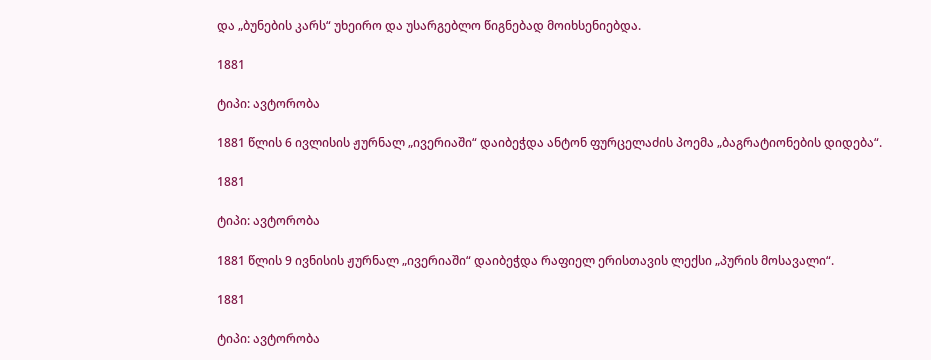და „ბუნების კარს“ უხეირო და უსარგებლო წიგნებად მოიხსენიებდა.

1881

ტიპი: ავტორობა

1881 წლის 6 ივლისის ჟურნალ „ივერიაში“ დაიბეჭდა ანტონ ფურცელაძის პოემა „ბაგრატიონების დიდება“.

1881

ტიპი: ავტორობა

1881 წლის 9 ივნისის ჟურნალ „ივერიაში“ დაიბეჭდა რაფიელ ერისთავის ლექსი „პურის მოსავალი“.

1881

ტიპი: ავტორობა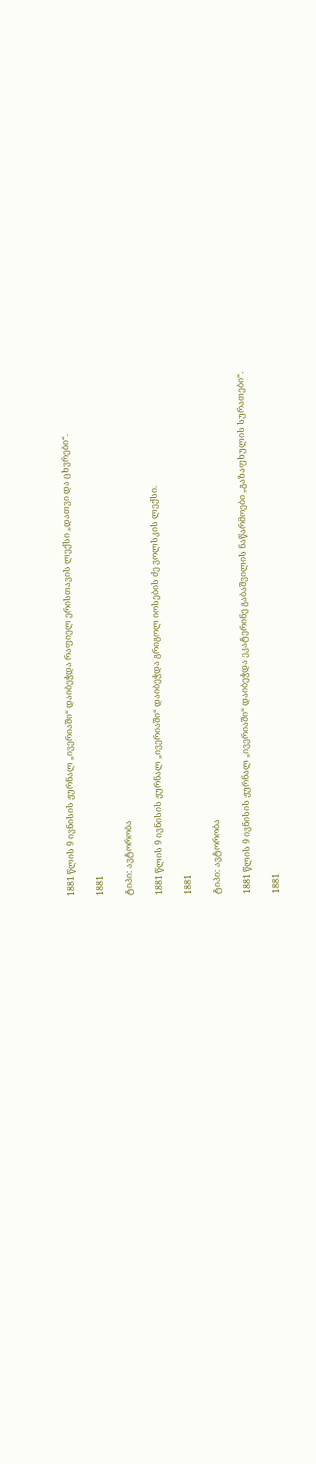1881 წლის 9 ივნისის ჟურნალ „ივერიაში“ დაიბეჭდა რაფიელ ერისთავის ლექსი „დათვი და ცხვრები“.

1881

ტიპი: ავტორობა

1881 წლის 9 ივნისის ჟურნალ „ივერიაში“ დაიბეჭდა გრიგოლ იოსების ძე ვოლსკის ლექსი.

1881

ტიპი: ავტორობა

1881 წლის 9 ივნისის ჟურნალ „ივერიაში“ დაიბეჭდა ეკატერინე გაბაშვილის ნაწარმოები „გაზაფხულის სურათები“.

1881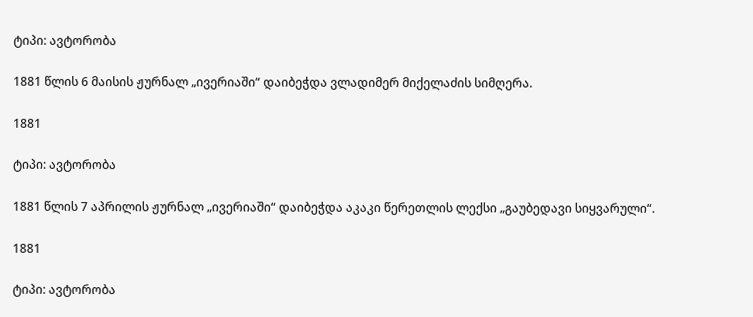ტიპი: ავტორობა

1881 წლის 6 მაისის ჟურნალ „ივერიაში“ დაიბეჭდა ვლადიმერ მიქელაძის სიმღერა.

1881

ტიპი: ავტორობა

1881 წლის 7 აპრილის ჟურნალ „ივერიაში“ დაიბეჭდა აკაკი წერეთლის ლექსი „გაუბედავი სიყვარული“.

1881

ტიპი: ავტორობა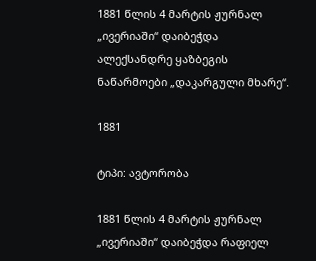1881 წლის 4 მარტის ჟურნალ „ივერიაში“ დაიბეჭდა ალექსანდრე ყაზბეგის ნაწარმოები „დაკარგული მხარე“.

1881

ტიპი: ავტორობა

1881 წლის 4 მარტის ჟურნალ „ივერიაში“ დაიბეჭდა რაფიელ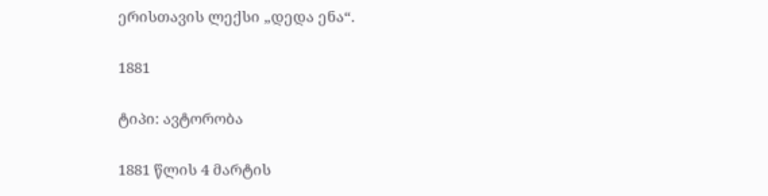ერისთავის ლექსი „დედა ენა“.

1881

ტიპი: ავტორობა

1881 წლის 4 მარტის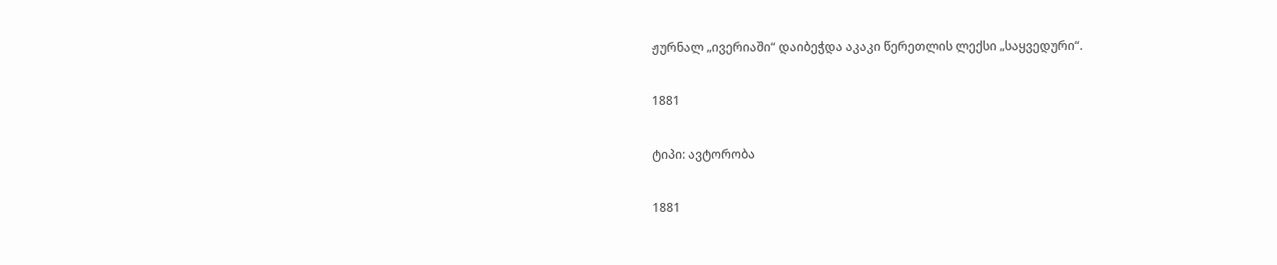ჟურნალ „ივერიაში“ დაიბეჭდა აკაკი წერეთლის ლექსი „საყვედური“.

1881

ტიპი: ავტორობა

1881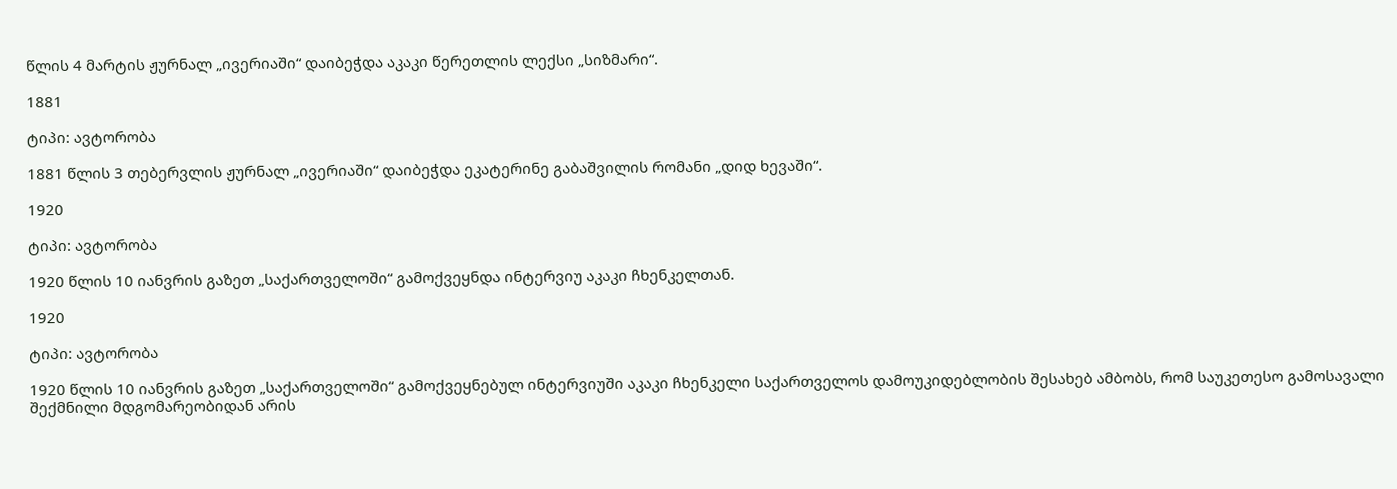წლის 4 მარტის ჟურნალ „ივერიაში“ დაიბეჭდა აკაკი წერეთლის ლექსი „სიზმარი“.

1881

ტიპი: ავტორობა

1881 წლის 3 თებერვლის ჟურნალ „ივერიაში“ დაიბეჭდა ეკატერინე გაბაშვილის რომანი „დიდ ხევაში“.

1920

ტიპი: ავტორობა

1920 წლის 10 იანვრის გაზეთ „საქართველოში“ გამოქვეყნდა ინტერვიუ აკაკი ჩხენკელთან.

1920

ტიპი: ავტორობა

1920 წლის 10 იანვრის გაზეთ „საქართველოში“ გამოქვეყნებულ ინტერვიუში აკაკი ჩხენკელი საქართველოს დამოუკიდებლობის შესახებ ამბობს, რომ საუკეთესო გამოსავალი შექმნილი მდგომარეობიდან არის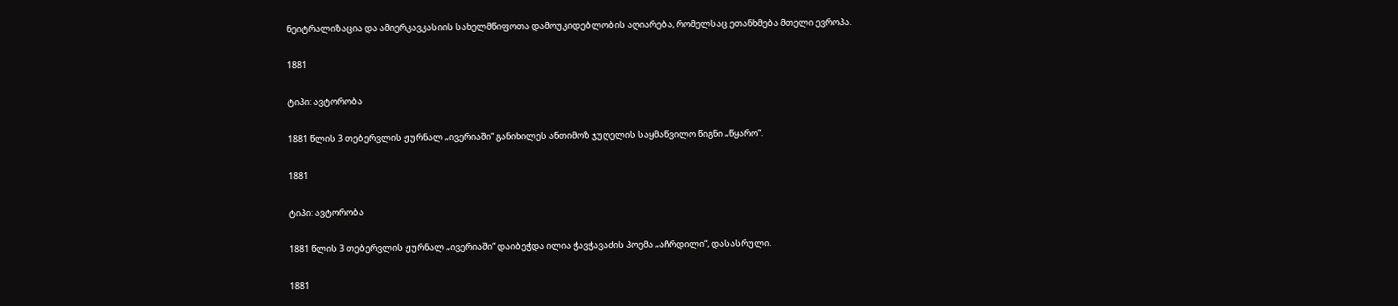ნეიტრალიზაცია და ამიერკავკასიის სახელმწიფოთა დამოუკიდებლობის აღიარება, რომელსაც ეთანხმება მთელი ევროპა.

1881

ტიპი: ავტორობა

1881 წლის 3 თებერვლის ჟურნალ „ივერიაში“ განიხილეს ანთიმოზ ჯუღელის საყმაწვილო წიგნი „წყარო“.

1881

ტიპი: ავტორობა

1881 წლის 3 თებერვლის ჟურნალ „ივერიაში“ დაიბეჭდა ილია ჭავჭავაძის პოემა „აჩრდილი“, დასასრული.

1881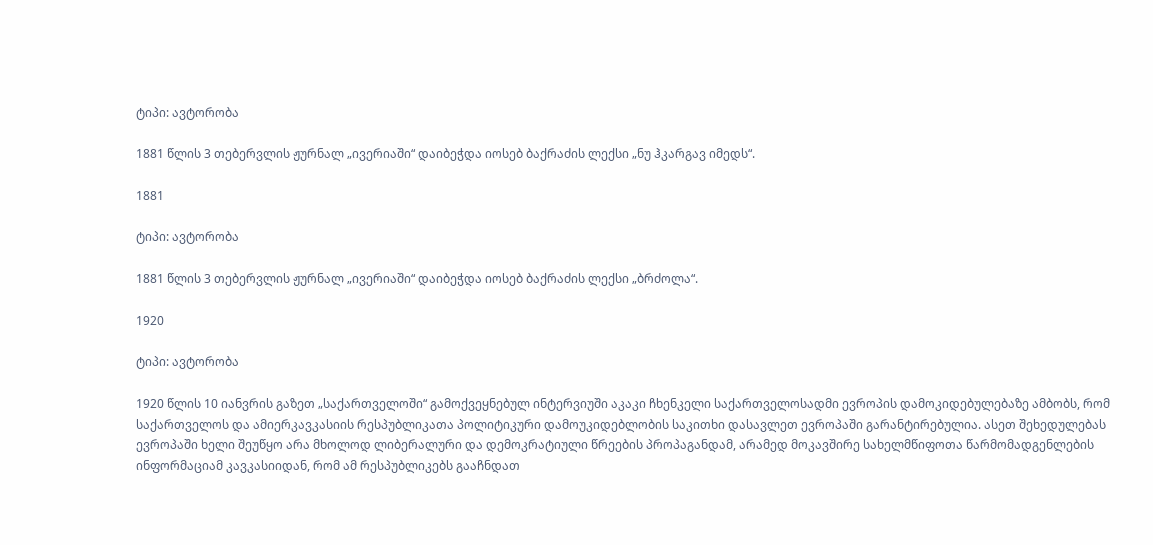ტიპი: ავტორობა

1881 წლის 3 თებერვლის ჟურნალ „ივერიაში“ დაიბეჭდა იოსებ ბაქრაძის ლექსი „ნუ ჰკარგავ იმედს“.

1881

ტიპი: ავტორობა

1881 წლის 3 თებერვლის ჟურნალ „ივერიაში“ დაიბეჭდა იოსებ ბაქრაძის ლექსი „ბრძოლა“.

1920

ტიპი: ავტორობა

1920 წლის 10 იანვრის გაზეთ „საქართველოში“ გამოქვეყნებულ ინტერვიუში აკაკი ჩხენკელი საქართველოსადმი ევროპის დამოკიდებულებაზე ამბობს, რომ საქართველოს და ამიერკავკასიის რესპუბლიკათა პოლიტიკური დამოუკიდებლობის საკითხი დასავლეთ ევროპაში გარანტირებულია. ასეთ შეხედულებას ევროპაში ხელი შეუწყო არა მხოლოდ ლიბერალური და დემოკრატიული წრეების პროპაგანდამ, არამედ მოკავშირე სახელმწიფოთა წარმომადგენლების ინფორმაციამ კავკასიიდან, რომ ამ რესპუბლიკებს გააჩნდათ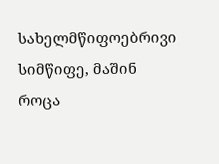სახელმწიფოებრივი სიმწიფე, მაშინ როცა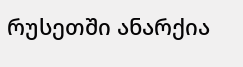რუსეთში ანარქია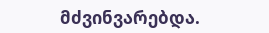მძვინვარებდა.